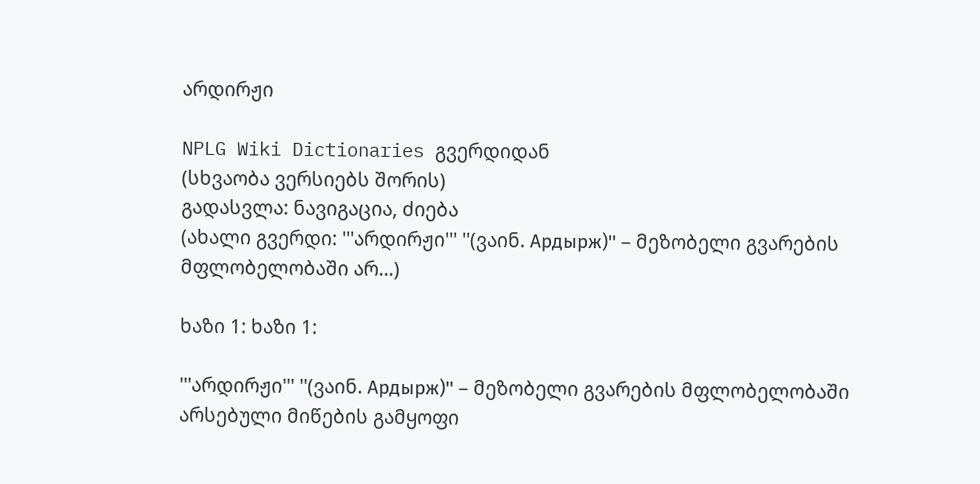არდირჟი

NPLG Wiki Dictionaries გვერდიდან
(სხვაობა ვერსიებს შორის)
გადასვლა: ნავიგაცია, ძიება
(ახალი გვერდი: '''არდირჟი''' ''(ვაინ. Ардырж)'' – მეზობელი გვარების მფლობელობაში არ...)

ხაზი 1: ხაზი 1:

'''არდირჟი''' ''(ვაინ. Ардырж)'' – მეზობელი გვარების მფლობელობაში არსებული მიწების გამყოფი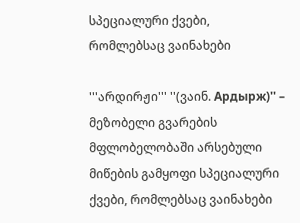სპეციალური ქვები, რომლებსაც ვაინახები

'''არდირჟი''' ''(ვაინ. Ардырж)'' – მეზობელი გვარების მფლობელობაში არსებული მიწების გამყოფი სპეციალური ქვები, რომლებსაც ვაინახები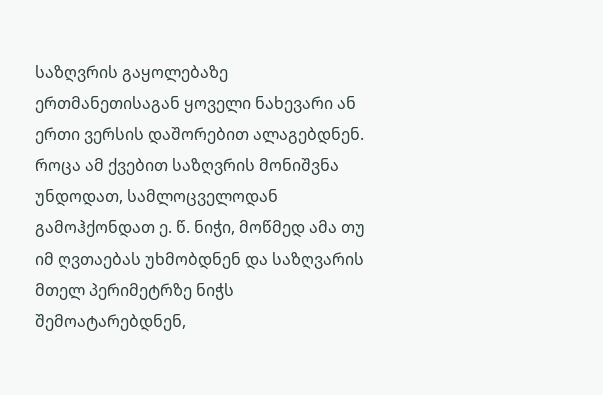საზღვრის გაყოლებაზე ერთმანეთისაგან ყოველი ნახევარი ან ერთი ვერსის დაშორებით ალაგებდნენ. როცა ამ ქვებით საზღვრის მონიშვნა უნდოდათ, სამლოცველოდან გამოჰქონდათ ე. წ. ნიჭი, მოწმედ ამა თუ იმ ღვთაებას უხმობდნენ და საზღვარის მთელ პერიმეტრზე ნიჭს შემოატარებდნენ,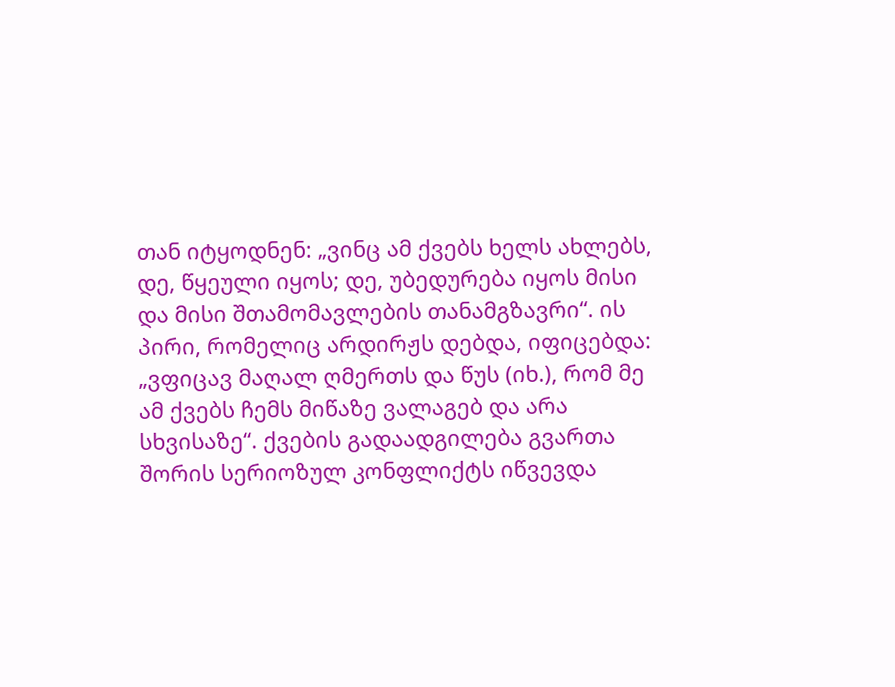თან იტყოდნენ: „ვინც ამ ქვებს ხელს ახლებს, დე, წყეული იყოს; დე, უბედურება იყოს მისი და მისი შთამომავლების თანამგზავრი“. ის პირი, რომელიც არდირჟს დებდა, იფიცებდა: „ვფიცავ მაღალ ღმერთს და წუს (იხ.), რომ მე ამ ქვებს ჩემს მიწაზე ვალაგებ და არა სხვისაზე“. ქვების გადაადგილება გვართა შორის სერიოზულ კონფლიქტს იწვევდა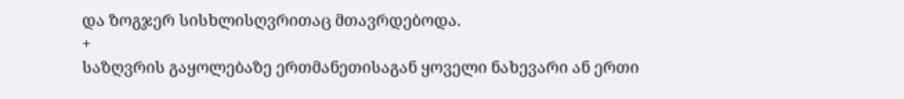და ზოგჯერ სისხლისღვრითაც მთავრდებოდა.
+
საზღვრის გაყოლებაზე ერთმანეთისაგან ყოველი ნახევარი ან ერთი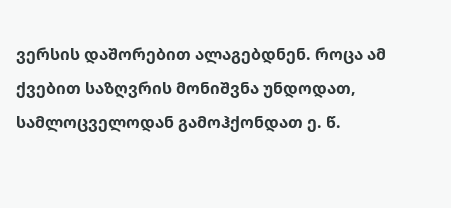ვერსის დაშორებით ალაგებდნენ. როცა ამ ქვებით საზღვრის მონიშვნა უნდოდათ, სამლოცველოდან გამოჰქონდათ ე. წ.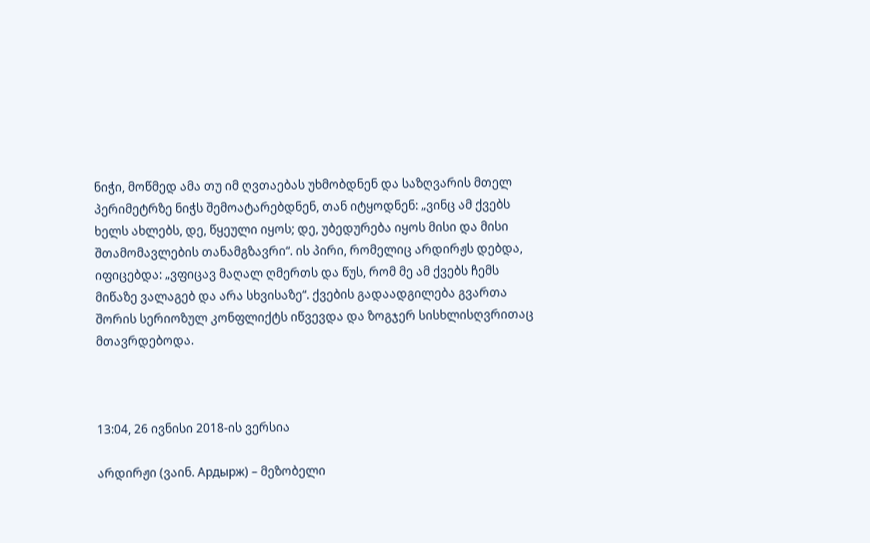ნიჭი, მოწმედ ამა თუ იმ ღვთაებას უხმობდნენ და საზღვარის მთელ პერიმეტრზე ნიჭს შემოატარებდნენ, თან იტყოდნენ: „ვინც ამ ქვებს ხელს ახლებს, დე, წყეული იყოს; დე, უბედურება იყოს მისი და მისი შთამომავლების თანამგზავრი“. ის პირი, რომელიც არდირჟს დებდა, იფიცებდა: „ვფიცავ მაღალ ღმერთს და წუს, რომ მე ამ ქვებს ჩემს მიწაზე ვალაგებ და არა სხვისაზე“. ქვების გადაადგილება გვართა შორის სერიოზულ კონფლიქტს იწვევდა და ზოგჯერ სისხლისღვრითაც მთავრდებოდა.



13:04, 26 ივნისი 2018-ის ვერსია

არდირჟი (ვაინ. Ардырж) – მეზობელი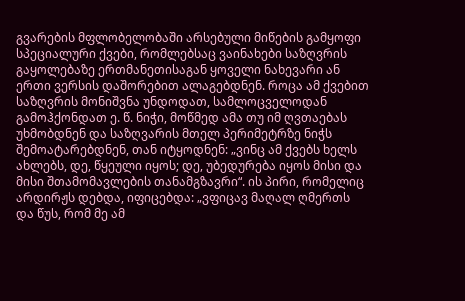გვარების მფლობელობაში არსებული მიწების გამყოფი სპეციალური ქვები, რომლებსაც ვაინახები საზღვრის გაყოლებაზე ერთმანეთისაგან ყოველი ნახევარი ან ერთი ვერსის დაშორებით ალაგებდნენ. როცა ამ ქვებით საზღვრის მონიშვნა უნდოდათ, სამლოცველოდან გამოჰქონდათ ე. წ. ნიჭი, მოწმედ ამა თუ იმ ღვთაებას უხმობდნენ და საზღვარის მთელ პერიმეტრზე ნიჭს შემოატარებდნენ, თან იტყოდნენ: „ვინც ამ ქვებს ხელს ახლებს, დე, წყეული იყოს; დე, უბედურება იყოს მისი და მისი შთამომავლების თანამგზავრი“. ის პირი, რომელიც არდირჟს დებდა, იფიცებდა: „ვფიცავ მაღალ ღმერთს და წუს, რომ მე ამ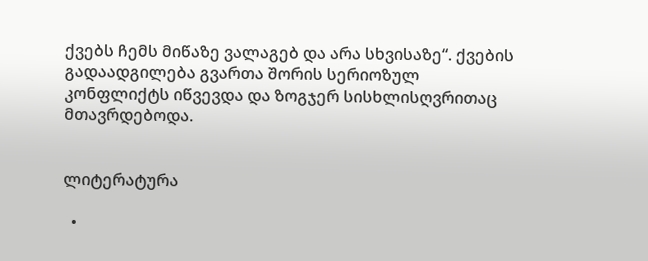ქვებს ჩემს მიწაზე ვალაგებ და არა სხვისაზე“. ქვების გადაადგილება გვართა შორის სერიოზულ კონფლიქტს იწვევდა და ზოგჯერ სისხლისღვრითაც მთავრდებოდა.


ლიტერატურა

  •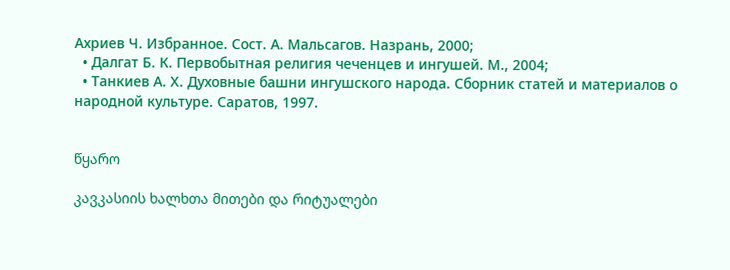Ахриев Ч. Избранное. Сост. А. Мальсагов. Назрань, 2000;
  • Далгат Б. К. Первобытная религия чеченцев и ингушей. М., 2004;
  • Танкиев А. Х. Духовные башни ингушского народа. Сборник статей и материалов о народной культуре. Саратов, 1997.


წყარო

კავკასიის ხალხთა მითები და რიტუალები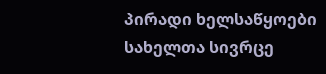პირადი ხელსაწყოები
სახელთა სივრცე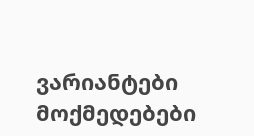ვარიანტები
მოქმედებები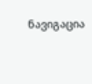ნავიგაცია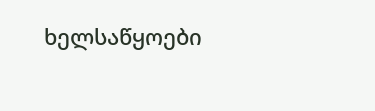ხელსაწყოები